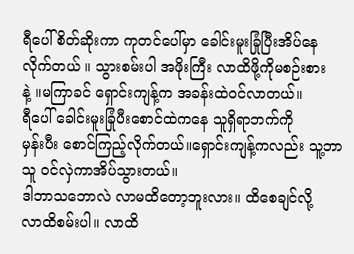ရီပေါ် စိတ်ဆိုးကာ ကုတင်ပေါ်မှာ ခေါင်းမူးခြုံပြီးအိပ်နေ
လိုက်တယ် ။ သွားစမ်းပါ အဖိုးကြီး လာထိဖို့ကိုမစဉ်းစား
နဲ့ ။မကြာခင် ရှောင်းကျန့်က အခန်းထဲ၀င်လာတယ်။
ရီပေါ် ခေါင်းမူးခြုံပီးစောင်ထဲကနေ သူရှိရာဘက်ကို
မှန်းပီး စောင်ကြည့်လိုက်တယ်။ရှောင်းကျန့်ကလည်း သူ့ဘာသူ ၀င်လှဲကာအိပ်သွားတယ်။
ဒါဘာသဘောလဲ လာမထိတော့ဘူးလား။ ထိစေချင်လို့
လာထိစမ်းပါ။ လာထိ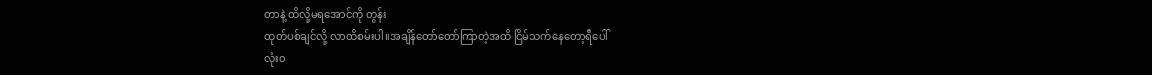တာနဲ့ ထိလို့မရအောင်ကို တွန်း
ထုတ်ပစ်ချင်လို့ လာထိစမ်းပါ။အချိန်တော်တော်ကြာတဲ့အထိ ငြိမ်သက်နေတော့ရီပေါ်
လုံး၀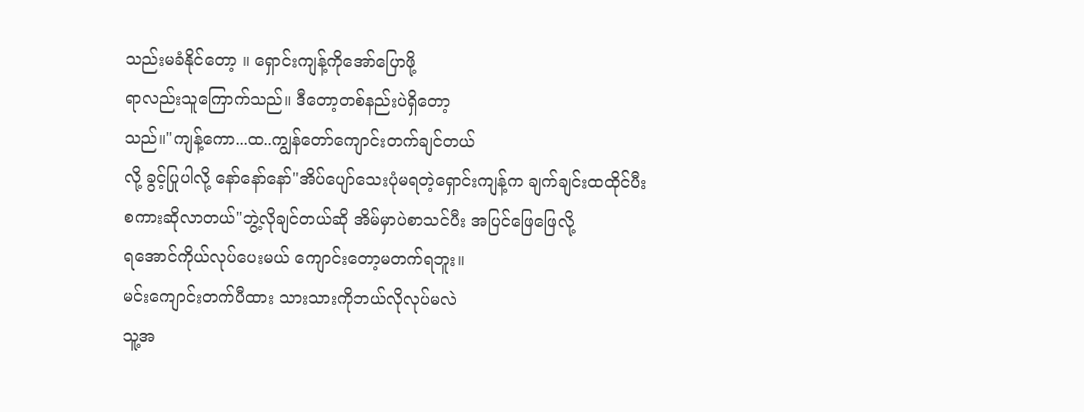သည်းမခံနိုင်တော့ ။ ရှောင်းကျန့်ကိုအော်ပြောဖို့
ရာလည်းသူကြောက်သည်။ ဒီတော့တစ်နည်းပဲရှိတော့
သည်။"ကျန့်ကော...ထ..ကျွန်တော်ကျောင်းတက်ချင်တယ်
လို့ ခွင့်ပြုပါလို့ နော်နော်နော်"အိပ်ပျော်သေးပုံမရတဲ့ရှောင်းကျန့်က ချက်ချင်းထထိုင်ပီး
စကားဆိုလာတယ်"ဘွဲ့လိုချင်တယ်ဆို အိမ်မှာပဲစာသင်ပီး အပြင်ဖြေဖြေလို့
ရအောင်ကိုယ်လုပ်ပေးမယ် ကျောင်းတော့မတက်ရဘူး။
မင်းကျောင်းတက်ပီထား သားသားကိုဘယ်လိုလုပ်မလဲ
သူ့အ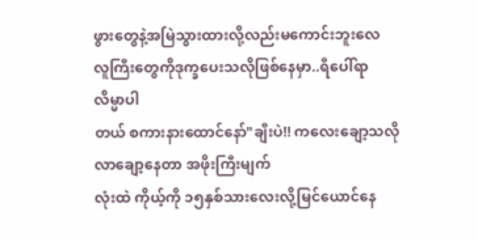ဖွားတွေနဲ့အမြဲသွားထားလို့လည်းမကောင်းဘူးလေ
လူကြီးတွေကိုဒုက္ခပေးသလိုဖြစ်နေမှာ..ရီပေါ်ရာ လိမ္မာပါ
တယ် စကားနားထောင်နော်"ချီးပဲ!! ကလေးချော့သလိုလာချော့နေတာ အဖိုးကြီးမျက်
လုံးထဲ ကိုယ့်ကို ၁၅နှစ်သားလေးလို့မြင်ယောင်နေ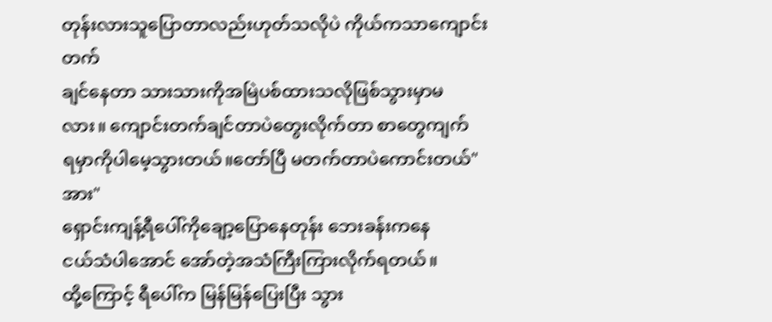တုန်းလားသူပြောတာလည်းဟုတ်သလိုပဲ ကိုယ်ကသာကျောင်းတက်
ချင်နေတာ သားသားကိုအမြဲပစ်ထားသလိုဖြစ်သွားမှာမ
လား။ ကျောင်းတက်ချင်တာပဲတွေးလိုက်တာ စာတွေကျက်
ရမှာကိုပါမေ့သွားတယ်။တော်ပြီ မတက်တာပဲကောင်းတယ်"အား"
ရှောင်းကျန့်ရီပေါ်ကိုချော့ပြောနေတုန်း ဘေးခန်းကနေ
ငယ်သံပါအောင် အော်တဲ့အသံကြီးကြားလိုက်ရတယ်။
ထို့ကြောင့် ရီပေါ်က မြန်မြန်ပြေးပြီး သွား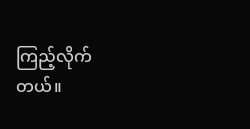ကြည့်လိုက်တယ်။